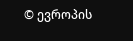© ევროპის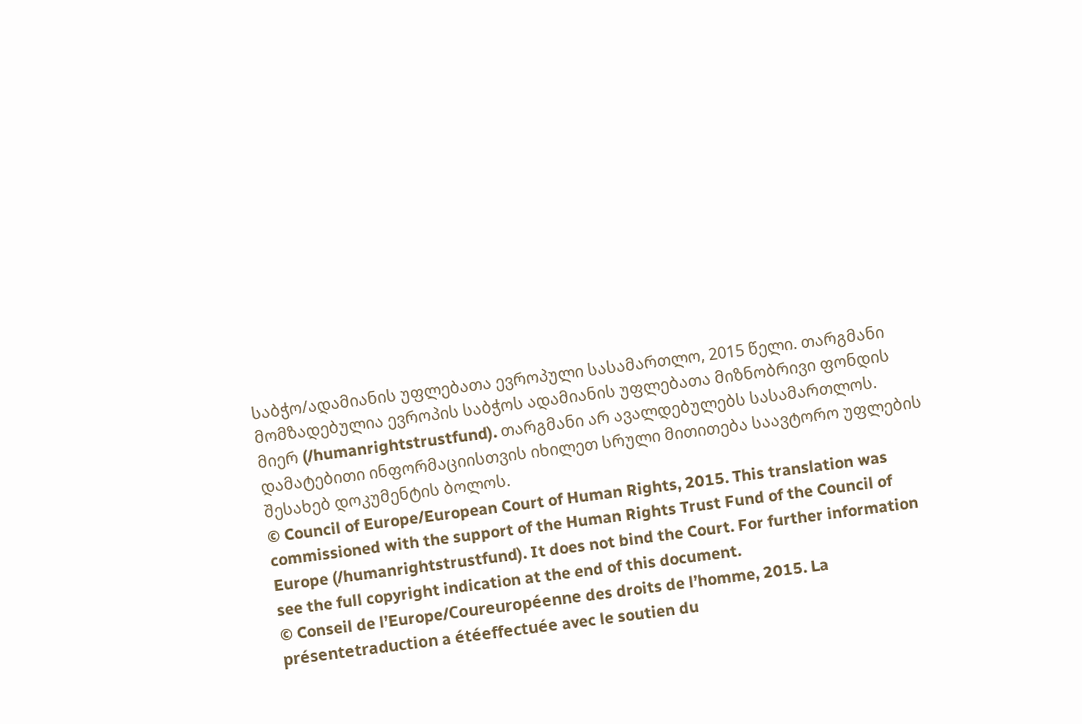საბჭო/ადამიანის უფლებათა ევროპული სასამართლო, 2015 წელი. თარგმანი მომზადებულია ევროპის საბჭოს ადამიანის უფლებათა მიზნობრივი ფონდის მიერ (/humanrightstrustfund). თარგმანი არ ავალდებულებს სასამართლოს. დამატებითი ინფორმაციისთვის იხილეთ სრული მითითება საავტორო უფლების შესახებ დოკუმენტის ბოლოს.
© Council of Europe/European Court of Human Rights, 2015. This translation was commissioned with the support of the Human Rights Trust Fund of the Council of Europe (/humanrightstrustfund). It does not bind the Court. For further information see the full copyright indication at the end of this document.
© Conseil de l’Europe/Coureuropéenne des droits de l’homme, 2015. La présentetraduction a étéeffectuée avec le soutien du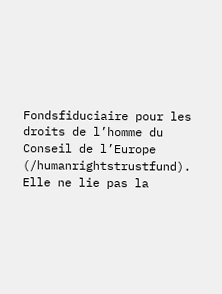Fondsfiduciaire pour les droits de l’homme du Conseil de l’Europe (/humanrightstrustfund). Elle ne lie pas la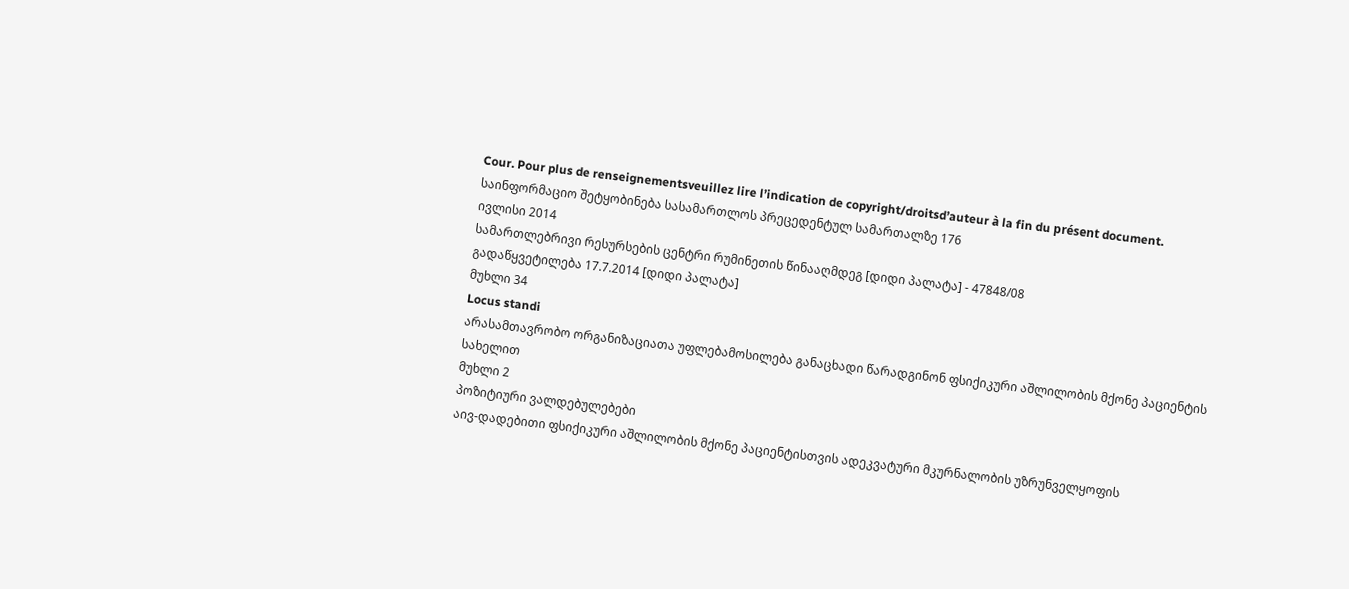Cour. Pour plus de renseignementsveuillez lire l’indication de copyright/droitsd’auteur à la fin du présent document.
საინფორმაციო შეტყობინება სასამართლოს პრეცედენტულ სამართალზე 176
ივლისი 2014
სამართლებრივი რესურსების ცენტრი რუმინეთის წინააღმდეგ [დიდი პალატა] - 47848/08
გადაწყვეტილება 17.7.2014 [დიდი პალატა]
მუხლი 34
Locus standi
არასამთავრობო ორგანიზაციათა უფლებამოსილება განაცხადი წარადგინონ ფსიქიკური აშლილობის მქონე პაციენტის სახელით
მუხლი 2
პოზიტიური ვალდებულებები
აივ-დადებითი ფსიქიკური აშლილობის მქონე პაციენტისთვის ადეკვატური მკურნალობის უზრუნველყოფის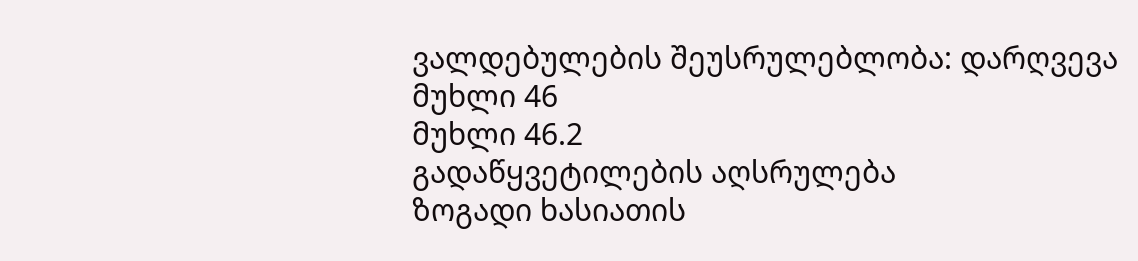ვალდებულების შეუსრულებლობა: დარღვევა
მუხლი 46
მუხლი 46.2
გადაწყვეტილების აღსრულება
ზოგადი ხასიათის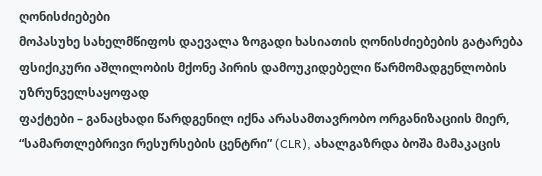ღონისძიებები
მოპასუხე სახელმწიფოს დაევალა ზოგადი ხასიათის ღონისძიებების გატარება ფსიქიკური აშლილობის მქონე პირის დამოუკიდებელი წარმომადგენლობის უზრუნველსაყოფად
ფაქტები – განაცხადი წარდგენილ იქნა არასამთავრობო ორგანიზაციის მიერ, “სამართლებრივი რესურსების ცენტრი” (CLR), ახალგაზრდა ბოშა მამაკაცის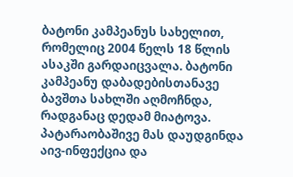ბატონი კამპეანუს სახელით, რომელიც 2004 წელს 18 წლის ასაკში გარდაიცვალა. ბატონი კამპეანუ დაბადებისთანავე ბავშთა სახლში აღმოჩნდა, რადგანაც დედამ მიატოვა. პატარაობაშივე მას დაუდგინდა აივ-ინფექცია და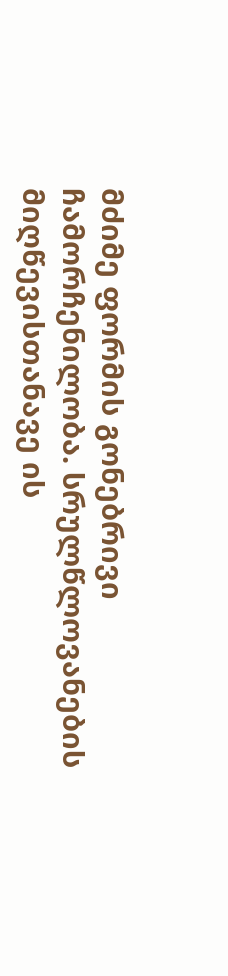მძიმე ფორმის გონებრივი ჩამორჩენილობა. სრულწლოვანების მიღწევისთანავე ის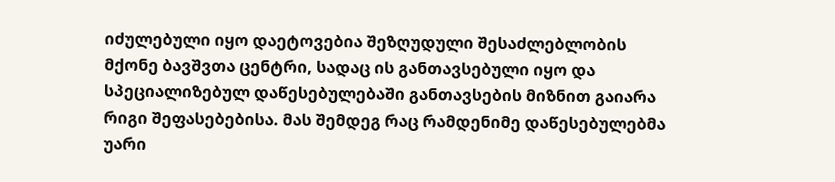იძულებული იყო დაეტოვებია შეზღუდული შესაძლებლობის მქონე ბავშვთა ცენტრი, სადაც ის განთავსებული იყო და სპეციალიზებულ დაწესებულებაში განთავსების მიზნით გაიარა რიგი შეფასებებისა. მას შემდეგ რაც რამდენიმე დაწესებულებმა უარი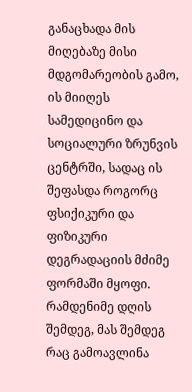განაცხადა მის მიღებაზე მისი მდგომარეობის გამო, ის მიიღეს სამედიცინო და სოციალური ზრუნვის ცენტრში, სადაც ის შეფასდა როგორც ფსიქიკური და ფიზიკური დეგრადაციის მძიმე ფორმაში მყოფი. რამდენიმე დღის შემდეგ, მას შემდეგ რაც გამოავლინა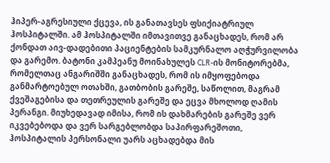ჰიპერ-აგრესიული ქცევა, ის განათავსეს ფსიქიატრიულ ჰოსპიტალში. ამ ჰოსპიტალში იმთავითვე განაცხადეს, რომ არ ქონდათ აივ-დადებითი პაციენტების სამკურნალო აღჭურვილობა და გარემო. ბატონი კამპეანუ მოინახულეს CLR-ის მონიტორებმა, რომელთაც ანგარიშში განაცხადეს, რომ ის იმყოფებოდა განმარტოებულ ოთახში, გათბობის გარეშე, საწოლით, მაგრამ ქვეშაგებისა და თეთრეულის გარეშე და ეცვა მხოლოდ ღამის პერანგი. მიუხედავად იმისა, რომ ის დახმარების გარეშე ვერ იკვებებოდა და ვერ სარგებლობდა საპირფარეშოთი, ჰოსპიტალის პერსონალი უარს აცხადებდა მის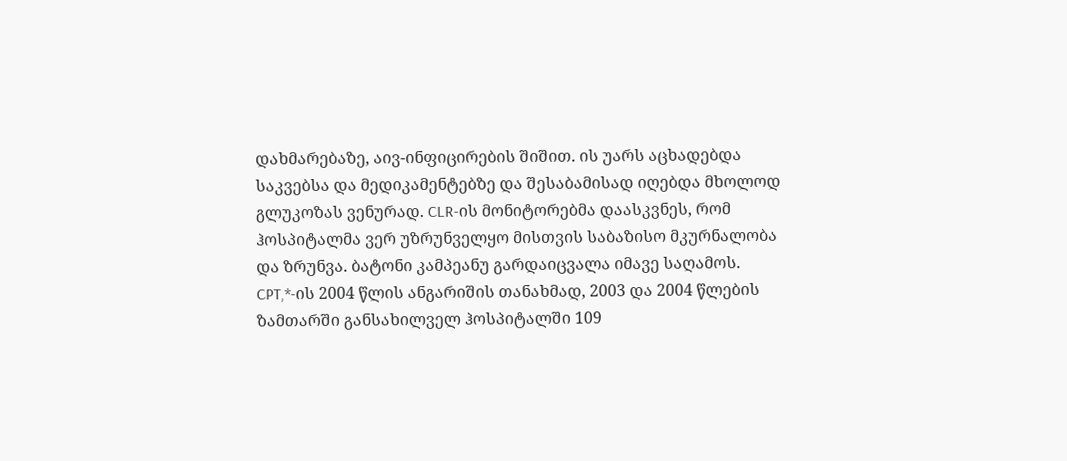დახმარებაზე, აივ-ინფიცირების შიშით. ის უარს აცხადებდა საკვებსა და მედიკამენტებზე და შესაბამისად იღებდა მხოლოდ გლუკოზას ვენურად. CLR-ის მონიტორებმა დაასკვნეს, რომ ჰოსპიტალმა ვერ უზრუნველყო მისთვის საბაზისო მკურნალობა და ზრუნვა. ბატონი კამპეანუ გარდაიცვალა იმავე საღამოს.
CPT,*-ის 2004 წლის ანგარიშის თანახმად, 2003 და 2004 წლების ზამთარში განსახილველ ჰოსპიტალში 109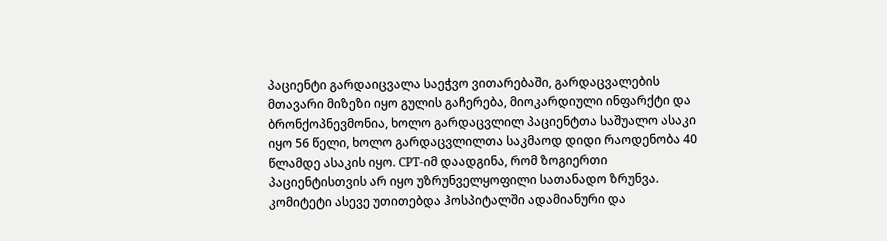პაციენტი გარდაიცვალა საეჭვო ვითარებაში, გარდაცვალების მთავარი მიზეზი იყო გულის გაჩერება, მიოკარდიული ინფარქტი და ბრონქოპნევმონია, ხოლო გარდაცვლილ პაციენტთა საშუალო ასაკი იყო 56 წელი, ხოლო გარდაცვლილთა საკმაოდ დიდი რაოდენობა 40 წლამდე ასაკის იყო. CPT-იმ დაადგინა, რომ ზოგიერთი პაციენტისთვის არ იყო უზრუნველყოფილი სათანადო ზრუნვა. კომიტეტი ასევე უთითებდა ჰოსპიტალში ადამიანური და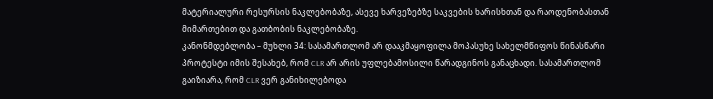მატერიალური რესურსის ნაკლებობაზე, ასევე ხარვეზებზე საკვების ხარისხთან და რაოდენობასთან მიმართებით და გათბობის ნაკლებობაზე.
კანონმდებლობა – მუხლი 34: სასამართლომ არ დააკმაყოფილა მოპასუხე სახელმწიფოს წინასწარი პროტესტი იმის შესახებ, რომ CLR არ არის უფლებამოსილი წარადგინოს განაცხადი. სასამართლომ გაიზიარა, რომ CLR ვერ განიხილებოდა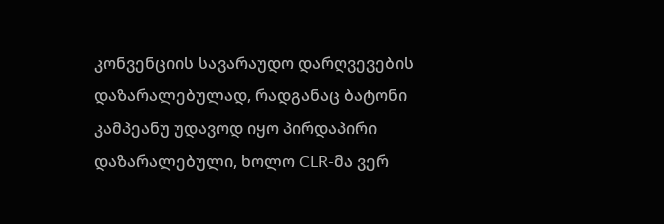კონვენციის სავარაუდო დარღვევების დაზარალებულად, რადგანაც ბატონი კამპეანუ უდავოდ იყო პირდაპირი დაზარალებული, ხოლო CLR-მა ვერ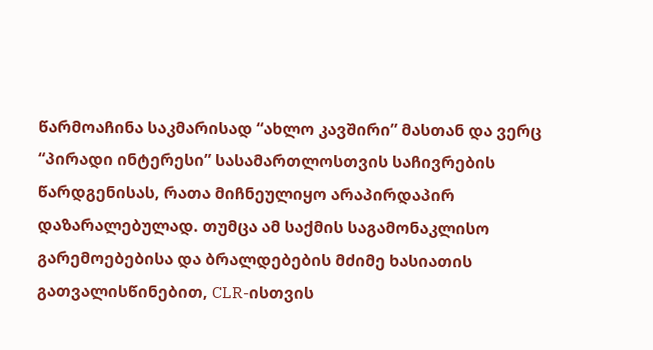წარმოაჩინა საკმარისად “ახლო კავშირი” მასთან და ვერც “პირადი ინტერესი” სასამართლოსთვის საჩივრების წარდგენისას, რათა მიჩნეულიყო არაპირდაპირ დაზარალებულად. თუმცა ამ საქმის საგამონაკლისო გარემოებებისა და ბრალდებების მძიმე ხასიათის გათვალისწინებით, CLR-ისთვის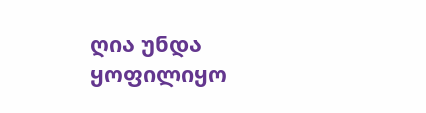ღია უნდა ყოფილიყო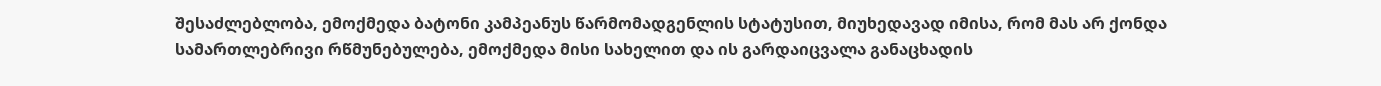შესაძლებლობა, ემოქმედა ბატონი კამპეანუს წარმომადგენლის სტატუსით, მიუხედავად იმისა, რომ მას არ ქონდა სამართლებრივი რწმუნებულება, ემოქმედა მისი სახელით და ის გარდაიცვალა განაცხადის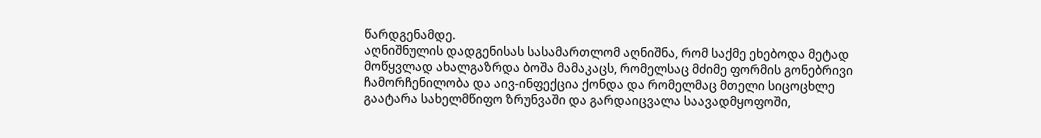წარდგენამდე.
აღნიშნულის დადგენისას სასამართლომ აღნიშნა, რომ საქმე ეხებოდა მეტად მოწყვლად ახალგაზრდა ბოშა მამაკაცს, რომელსაც მძიმე ფორმის გონებრივი ჩამორჩენილობა და აივ-ინფექცია ქონდა და რომელმაც მთელი სიცოცხლე გაატარა სახელმწიფო ზრუნვაში და გარდაიცვალა საავადმყოფოში,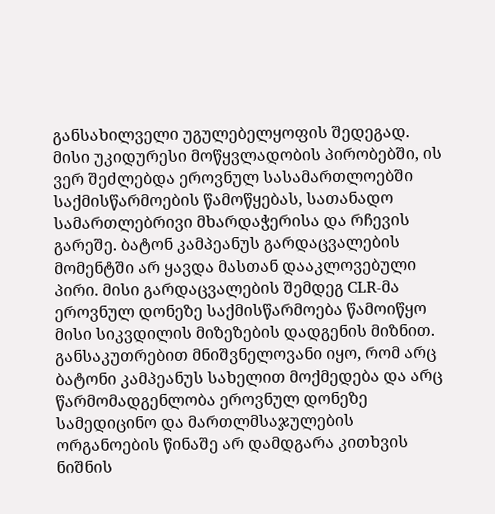განსახილველი უგულებელყოფის შედეგად. მისი უკიდურესი მოწყვლადობის პირობებში, ის ვერ შეძლებდა ეროვნულ სასამართლოებში საქმისწარმოების წამოწყებას, სათანადო სამართლებრივი მხარდაჭერისა და რჩევის გარეშე. ბატონ კამპეანუს გარდაცვალების მომენტში არ ყავდა მასთან დააკლოვებული პირი. მისი გარდაცვალების შემდეგ CLR-მა ეროვნულ დონეზე საქმისწარმოება წამოიწყო მისი სიკვდილის მიზეზების დადგენის მიზნით. განსაკუთრებით მნიშვნელოვანი იყო, რომ არც ბატონი კამპეანუს სახელით მოქმედება და არც წარმომადგენლობა ეროვნულ დონეზე სამედიცინო და მართლმსაჯულების ორგანოების წინაშე არ დამდგარა კითხვის ნიშნის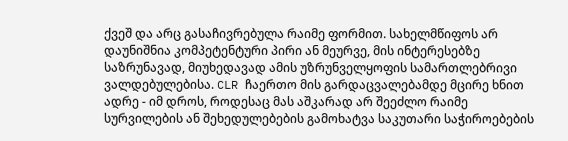ქვეშ და არც გასაჩივრებულა რაიმე ფორმით. სახელმწიფოს არ დაუნიშნია კომპეტენტური პირი ან მეურვე, მის ინტერესებზე საზრუნავად, მიუხედავად ამის უზრუნველყოფის სამართლებრივი ვალდებულებისა. CLR ჩაერთო მის გარდაცვალებამდე მცირე ხნით ადრე - იმ დროს, როდესაც მას აშკარად არ შეეძლო რაიმე სურვილების ან შეხედულებების გამოხატვა საკუთარი საჭიროებების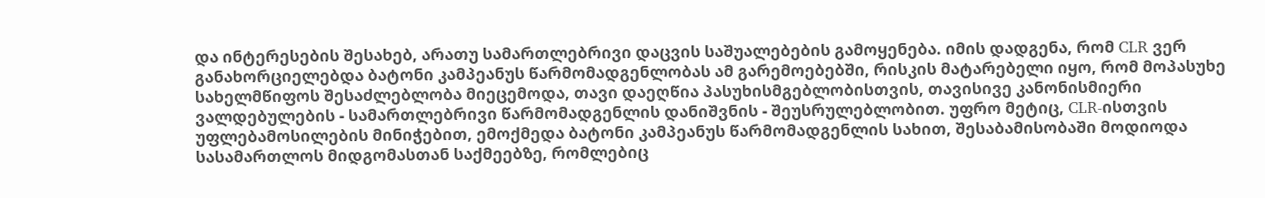და ინტერესების შესახებ, არათუ სამართლებრივი დაცვის საშუალებების გამოყენება. იმის დადგენა, რომ CLR ვერ განახორციელებდა ბატონი კამპეანუს წარმომადგენლობას ამ გარემოებებში, რისკის მატარებელი იყო, რომ მოპასუხე სახელმწიფოს შესაძლებლობა მიეცემოდა, თავი დაეღწია პასუხისმგებლობისთვის, თავისივე კანონისმიერი ვალდებულების - სამართლებრივი წარმომადგენლის დანიშვნის - შეუსრულებლობით. უფრო მეტიც, CLR-ისთვის უფლებამოსილების მინიჭებით, ემოქმედა ბატონი კამპეანუს წარმომადგენლის სახით, შესაბამისობაში მოდიოდა სასამართლოს მიდგომასთან საქმეებზე, რომლებიც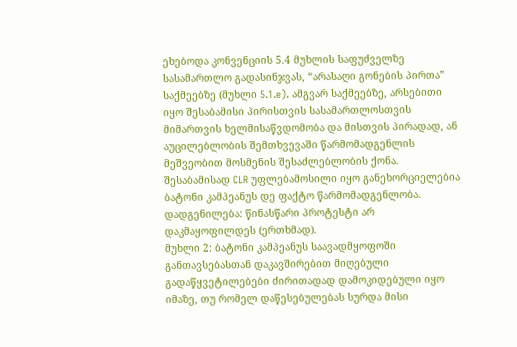ეხებოდა კონვენციის 5.4 მუხლის საფუძველზე სასამართლო გადასინჯვას, “არასაღი გონების პირთა” საქმეებზე (მუხლი 5.1.e). ამგვარ საქმეებზე, არსებითი იყო შესაბამისი პირისთვის სასამართლოსთვის მიმართვის ხელმისაწვდომობა და მისთვის პირადად, ან აუცილებლობის შემთხვევაში წარმომადგენლის მეშვეობით მოსმენის შესაძლებლობის ქონა. შესაბამისად CLR უფლებამოსილი იყო განეხორციელებია ბატონი კამპეანუს დე ფაქტო წარმომადგენლობა.
დადგენილება: წინასწარი პროტესტი არ დაკმაყოფილდეს (ერთხმად).
მუხლი 2: ბატონი კამპეანუს საავადმყოფოში განთავსებასთან დაკავშირებით მიღებული გადაწყვეტილებები ძირითადად დამოკიდებული იყო იმაზე, თუ რომელ დაწესებულებას სურდა მისი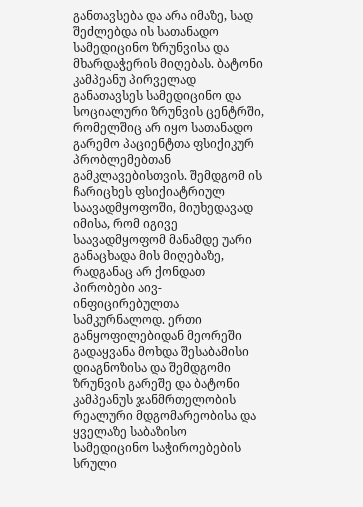განთავსება და არა იმაზე, სად შეძლებდა ის სათანადო სამედიცინო ზრუნვისა და მხარდაჭერის მიღებას. ბატონი კამპეანუ პირველად განათავსეს სამედიცინო და სოციალური ზრუნვის ცენტრში, რომელშიც არ იყო სათანადო გარემო პაციენტთა ფსიქიკურ პრობლემებთან გამკლავებისთვის. შემდგომ ის ჩარიცხეს ფსიქიატრიულ საავადმყოფოში, მიუხედავად იმისა, რომ იგივე საავადმყოფომ მანამდე უარი განაცხადა მის მიღებაზე, რადგანაც არ ქონდათ პირობები აივ-ინფიცირებულთა სამკურნალოდ. ერთი განყოფილებიდან მეორეში გადაყვანა მოხდა შესაბამისი დიაგნოზისა და შემდგომი ზრუნვის გარეშე და ბატონი კამპეანუს ჯანმრთელობის რეალური მდგომარეობისა და ყველაზე საბაზისო სამედიცინო საჭიროებების სრული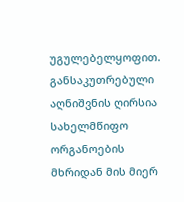უგულებელყოფით. განსაკუთრებული აღნიშვნის ღირსია სახელმწიფო ორგანოების მხრიდან მის მიერ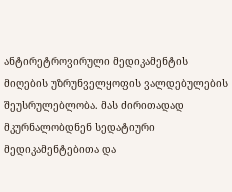ანტირეტროვირული მედიკამენტის მიღების უზრუნველყოფის ვალდებულების შეუსრულებლობა. მას ძირითადად მკურნალობდნენ სედატიური მედიკამენტებითა და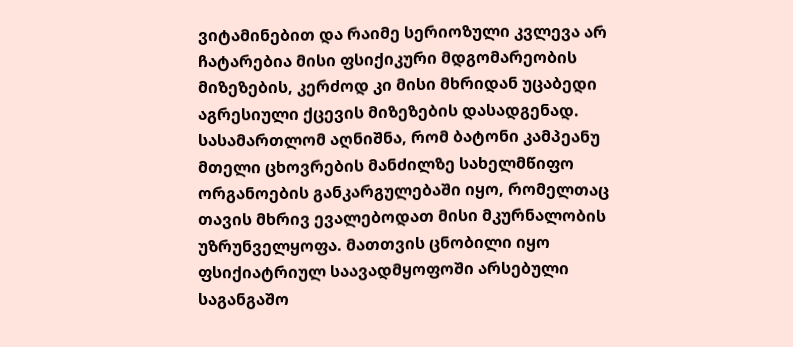ვიტამინებით და რაიმე სერიოზული კვლევა არ ჩატარებია მისი ფსიქიკური მდგომარეობის მიზეზების, კერძოდ კი მისი მხრიდან უცაბედი აგრესიული ქცევის მიზეზების დასადგენად.
სასამართლომ აღნიშნა, რომ ბატონი კამპეანუ მთელი ცხოვრების მანძილზე სახელმწიფო ორგანოების განკარგულებაში იყო, რომელთაც თავის მხრივ ევალებოდათ მისი მკურნალობის უზრუნველყოფა. მათთვის ცნობილი იყო ფსიქიატრიულ საავადმყოფოში არსებული საგანგაშო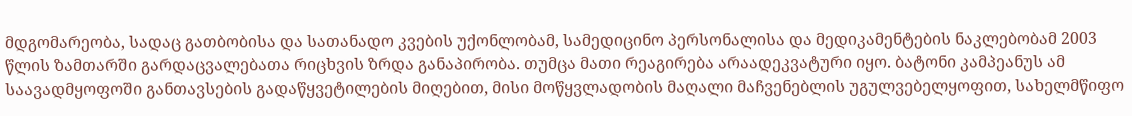მდგომარეობა, სადაც გათბობისა და სათანადო კვების უქონლობამ, სამედიცინო პერსონალისა და მედიკამენტების ნაკლებობამ 2003 წლის ზამთარში გარდაცვალებათა რიცხვის ზრდა განაპირობა. თუმცა მათი რეაგირება არაადეკვატური იყო. ბატონი კამპეანუს ამ საავადმყოფოში განთავსების გადაწყვეტილების მიღებით, მისი მოწყვლადობის მაღალი მაჩვენებლის უგულვებელყოფით, სახელმწიფო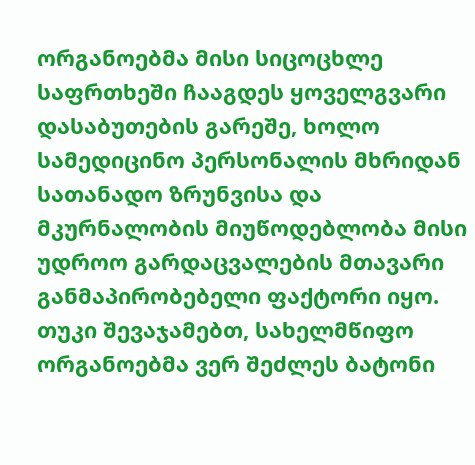ორგანოებმა მისი სიცოცხლე საფრთხეში ჩააგდეს ყოველგვარი დასაბუთების გარეშე, ხოლო სამედიცინო პერსონალის მხრიდან სათანადო ზრუნვისა და მკურნალობის მიუწოდებლობა მისი უდროო გარდაცვალების მთავარი განმაპირობებელი ფაქტორი იყო. თუკი შევაჯამებთ, სახელმწიფო ორგანოებმა ვერ შეძლეს ბატონი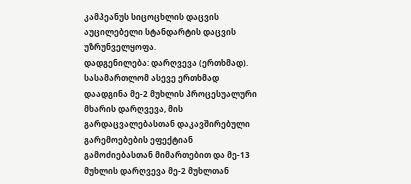კამპეანუს სიცოცხლის დაცვის აუცილებელი სტანდარტის დაცვის უზრუნველყოფა.
დადგენილება: დარღვევა (ერთხმად).
სასამართლომ ასევე ერთხმად დაადგინა მე-2 მუხლის პროცესუალური მხარის დარღვევა, მის გარდაცვალებასთან დაკავშირებული გარემოებების ეფექტიან გამოძიებასთან მიმართებით და მე-13 მუხლის დარღვევა მე-2 მუხლთან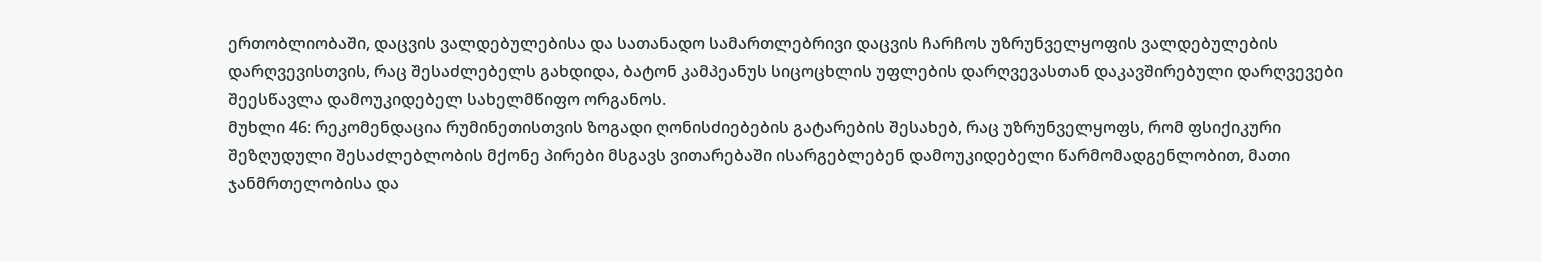ერთობლიობაში, დაცვის ვალდებულებისა და სათანადო სამართლებრივი დაცვის ჩარჩოს უზრუნველყოფის ვალდებულების დარღვევისთვის, რაც შესაძლებელს გახდიდა, ბატონ კამპეანუს სიცოცხლის უფლების დარღვევასთან დაკავშირებული დარღვევები შეესწავლა დამოუკიდებელ სახელმწიფო ორგანოს.
მუხლი 46: რეკომენდაცია რუმინეთისთვის ზოგადი ღონისძიებების გატარების შესახებ, რაც უზრუნველყოფს, რომ ფსიქიკური შეზღუდული შესაძლებლობის მქონე პირები მსგავს ვითარებაში ისარგებლებენ დამოუკიდებელი წარმომადგენლობით, მათი ჯანმრთელობისა და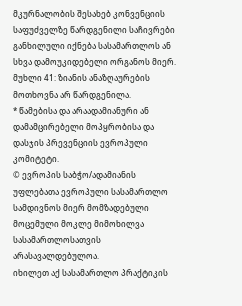მკურნალობის შესახებ კონვენციის საფუძველზე წარდგენილი საჩივრები განხილული იქნება სასამართლოს ან სხვა დამოუკიდებელი ორგანოს მიერ.
მუხლი 41: ზიანის ანაზღაურების მოთხოვნა არ წარდგენილა.
* წამებისა და არაადამიანური ან დამამცირებელი მოპყრობისა და დასჯის პრევენციის ევროპული კომიტეტი.
© ევროპის საბჭო/ადამიანის უფლებათა ევროპული სასამართლო
სამდივნოს მიერ მომზადებული მოცემული მოკლე მიმოხილვა
სასამართლოსათვის არასავალდებულოა.
იხილეთ აქ სასამართლო პრაქტიკის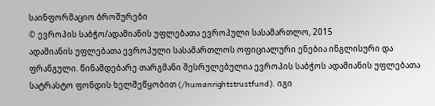საინფორმაციო ბროშურები
© ევროპის საბჭო/ადამიანის უფლებათა ევროპული სასამართლო, 2015
ადამიანის უფლებათა ევროპული სასამართლოს ოფიციალური ენებია ინგლისური და ფრანგული. წინამდებარე თარგმანი შესრულებულია ევროპის საბჭოს ადამიანის უფლებათა სატრასტო ფონდის ხელშეწყობით (/humanrightstrustfund). იგი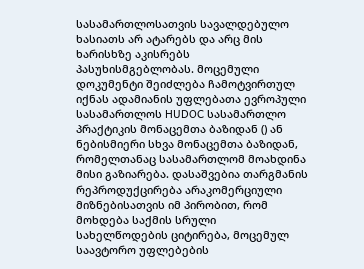სასამართლოსათვის სავალდებულო ხასიათს არ ატარებს და არც მის ხარისხზე აკისრებს პასუხისმგებლობას. მოცემული დოკუმენტი შეიძლება ჩამოტვირთულ იქნას ადამიანის უფლებათა ევროპული სასამართლოს HUDOC სასამართლო პრაქტიკის მონაცემთა ბაზიდან () ან ნებისმიერი სხვა მონაცემთა ბაზიდან, რომელთანაც სასამართლომ მოახდინა მისი გაზიარება. დასაშვებია თარგმანის რეპროდუქცირება არაკომერციული მიზნებისათვის იმ პირობით, რომ მოხდება საქმის სრული სახელწოდების ციტირება, მოცემულ საავტორო უფლებების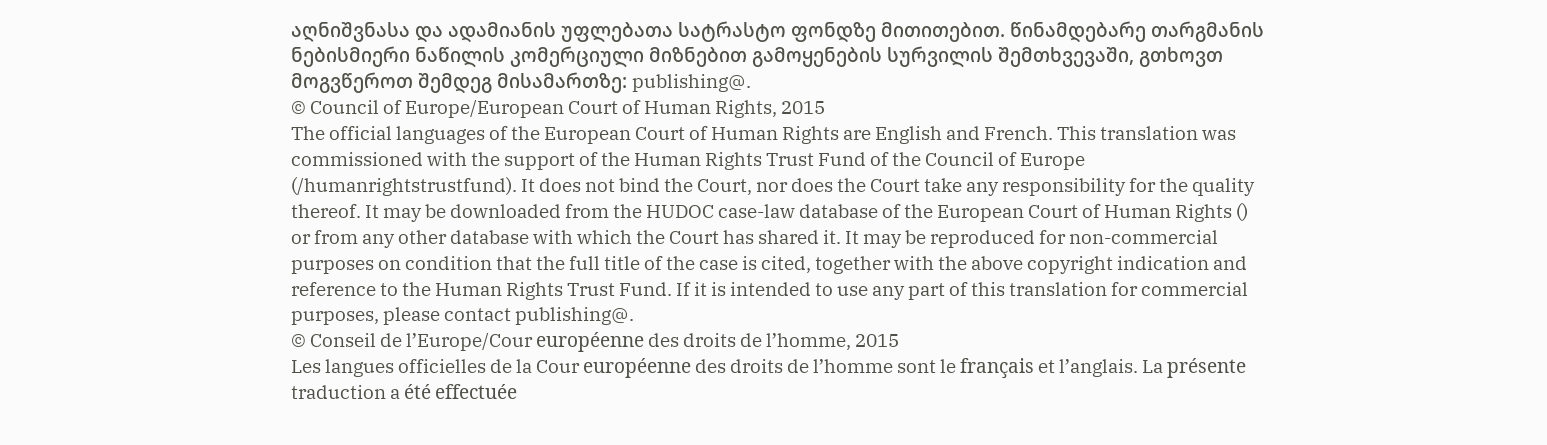აღნიშვნასა და ადამიანის უფლებათა სატრასტო ფონდზე მითითებით. წინამდებარე თარგმანის ნებისმიერი ნაწილის კომერციული მიზნებით გამოყენების სურვილის შემთხვევაში, გთხოვთ მოგვწეროთ შემდეგ მისამართზე: publishing@.
© Council of Europe/European Court of Human Rights, 2015
The official languages of the European Court of Human Rights are English and French. This translation was commissioned with the support of the Human Rights Trust Fund of the Council of Europe (/humanrightstrustfund). It does not bind the Court, nor does the Court take any responsibility for the quality thereof. It may be downloaded from the HUDOC case-law database of the European Court of Human Rights () or from any other database with which the Court has shared it. It may be reproduced for non-commercial purposes on condition that the full title of the case is cited, together with the above copyright indication and reference to the Human Rights Trust Fund. If it is intended to use any part of this translation for commercial purposes, please contact publishing@.
© Conseil de l’Europe/Cour européenne des droits de l’homme, 2015
Les langues officielles de la Cour européenne des droits de l’homme sont le français et l’anglais. La présente traduction a été effectuée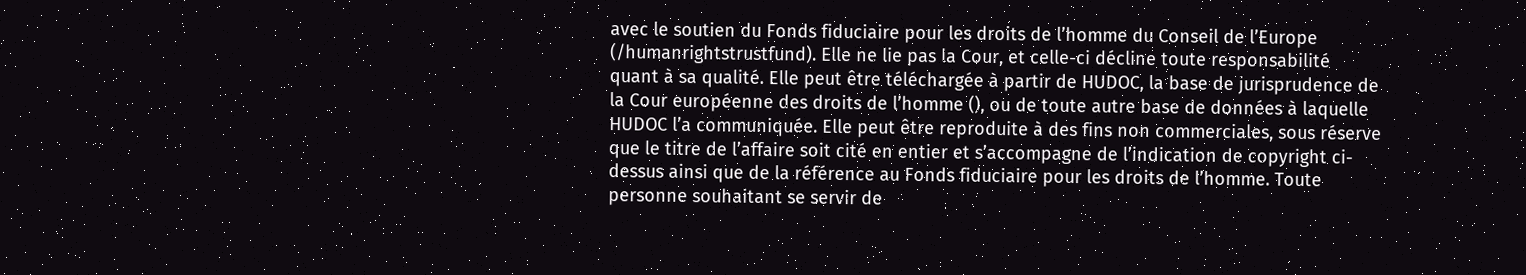avec le soutien du Fonds fiduciaire pour les droits de l’homme du Conseil de l’Europe (/humanrightstrustfund). Elle ne lie pas la Cour, et celle-ci décline toute responsabilité quant à sa qualité. Elle peut être téléchargée à partir de HUDOC, la base de jurisprudence de la Cour européenne des droits de l’homme (), ou de toute autre base de données à laquelle HUDOC l’a communiquée. Elle peut être reproduite à des fins non commerciales, sous réserve que le titre de l’affaire soit cité en entier et s’accompagne de l’indication de copyright ci-dessus ainsi que de la référence au Fonds fiduciaire pour les droits de l’homme. Toute personne souhaitant se servir de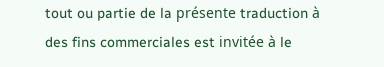tout ou partie de la présente traduction à des fins commerciales est invitée à le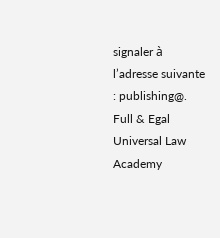signaler à l’adresse suivante : publishing@.
Full & Egal Universal Law Academy